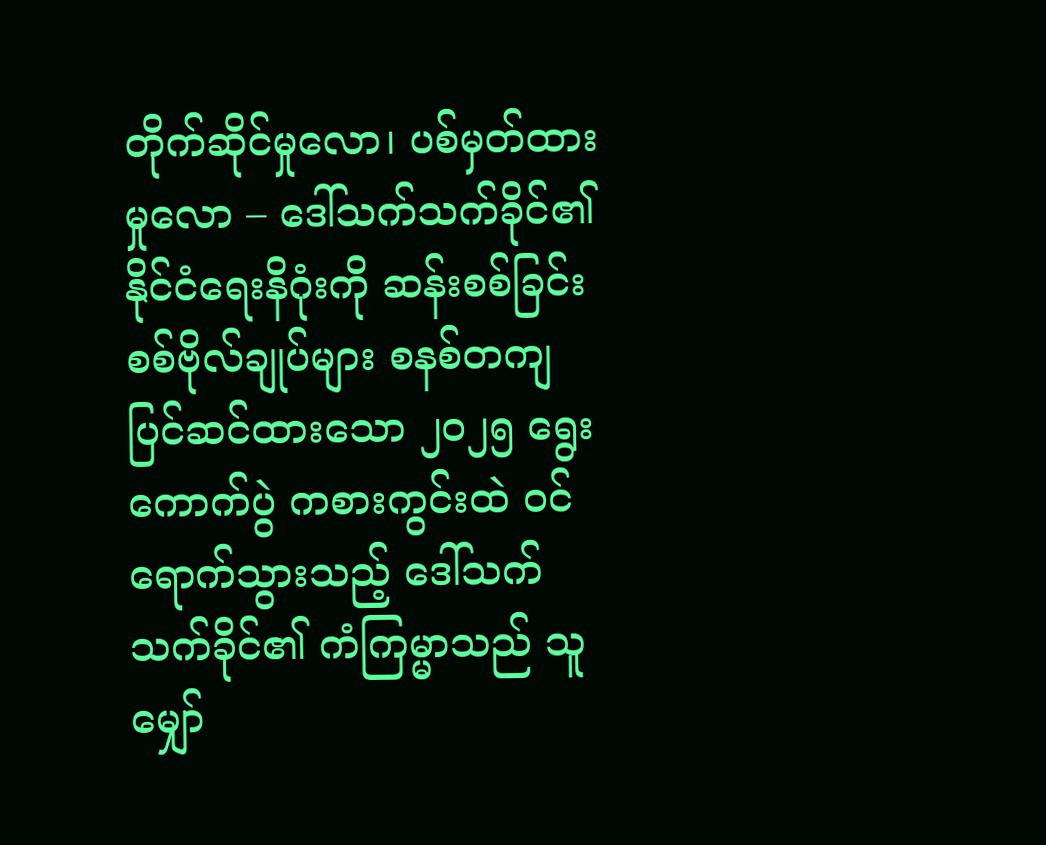တိုက်ဆိုင်မှုလော၊ ပစ်မှတ်ထားမှုလော – ဒေါ်သက်သက်ခိုင်၏ နိုင်ငံရေးနိဂုံးကို ဆန်းစစ်ခြင်း
စစ်ဗိုလ်ချုပ်များ စနစ်တကျ ပြင်ဆင်ထားသော ၂၀၂၅ ရွေးကောက်ပွဲ ကစားကွင်းထဲ ဝင်ရောက်သွားသည့် ဒေါ်သက်သက်ခိုင်၏ ကံကြမ္မာသည် သူမျှော်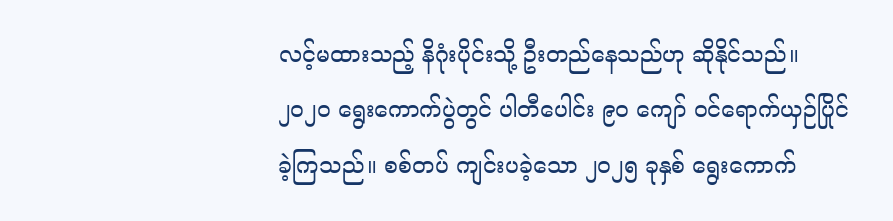လင့်မထားသည့် နိဂုံးပိုင်းသို့ ဦးတည်နေသည်ဟု ဆိုနိုင်သည်။
၂၀၂၀ ရွေးကောက်ပွဲတွင် ပါတီပေါင်း ၉၀ ကျော် ဝင်ရောက်ယှဉ်ပြိုင် ခဲ့ကြသည်။ စစ်တပ် ကျင်းပခဲ့သော ၂၀၂၅ ခုနှစ် ရွေးကောက်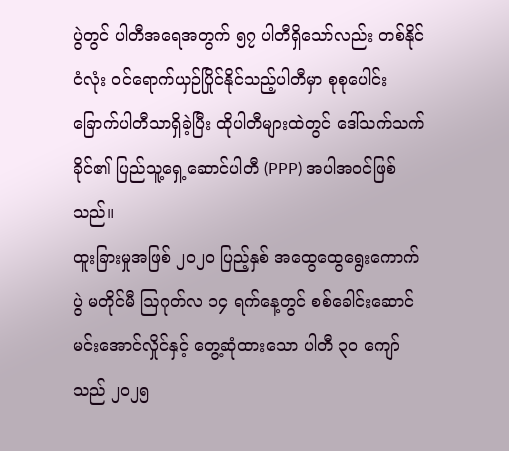ပွဲတွင် ပါတီအရေအတွက် ၅၇ ပါတီရှိသော်လည်း တစ်နိုင်ငံလုံး ဝင်ရောက်ယှဉ်ပြိုင်နိုင်သည့်ပါတီမှာ စုစုပေါင်း ခြောက်ပါတီသာရှိခဲ့ပြီး ထိုပါတီများထဲတွင် ဒေါ်သက်သက်ခိုင်၏ ပြည်သူ့ရှေ့ဆောင်ပါတီ (PPP) အပါအဝင်ဖြစ်သည်။
ထူးခြားမှုအဖြစ် ၂၀၂၀ ပြည့်နှစ် အထွေထွေရွေးကောက်ပွဲ မတိုင်မီ ဩဂုတ်လ ၁၄ ရက်နေ့တွင် စစ်ခေါင်းဆောင် မင်းအောင်လှိုင်နှင့် တွေ့ဆုံထားသော ပါတီ ၃၀ ကျော်သည် ၂၀၂၅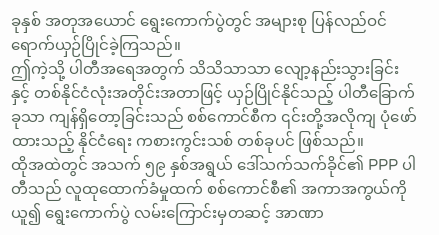ခုနှစ် အတုအယောင် ရွေးကောက်ပွဲတွင် အများစု ပြန်လည်ဝင်ရောက်ယှဉ်ပြိုင်ခဲ့ကြသည်။
ဤကဲ့သို့ ပါတီအရေအတွက် သိသိသာသာ လျော့နည်းသွားခြင်း နှင့် တစ်နိုင်ငံလုံးအတိုင်းအတာဖြင့် ယှဉ်ပြိုင်နိုင်သည့် ပါတီခြောက်ခုသာ ကျန်ရှိတော့ခြင်းသည် စစ်ကောင်စီက ၎င်းတို့အလိုကျ ပုံဖော်ထားသည့် နိုင်ငံရေး ကစားကွင်းသစ် တစ်ခုပင် ဖြစ်သည်။
ထိုအထဲတွင် အသက် ၅၉ နှစ်အရွယ် ဒေါ်သက်သက်ခိုင်၏ PPP ပါတီသည် လူထုထောက်ခံမှုထက် စစ်ကောင်စီ၏ အကာအကွယ်ကိုယူ၍ ရွေးကောက်ပွဲ လမ်းကြောင်းမှတဆင့် အာဏာ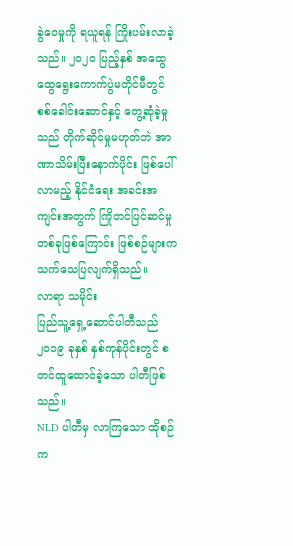ခွဲဝေမှုကို ရယူရန် ကြိုးပမ်းလာခဲ့သည်။ ၂၀၂၀ ပြည့်နှစ် အထွေထွေရွေးကောက်ပွဲမတိုင်မီတွင် စစ်ခေါင်းဆောင်နှင့် တွေ့ဆုံခဲ့မှုသည် တိုက်ဆိုင်မှုမဟုတ်ဘဲ အာဏာသိမ်းပြီးနောက်ပိုင်း ဖြစ်ပေါ်လာမည့် နိုင်ငံရေး အခင်းအကျင်းအတွက် ကြိုတင်ပြင်ဆင်မှုတစ်ခုဖြစ်ကြောင်း ဖြစ်စဉ်များက သက်သေပြလျက်ရှိသည်။
လာရာ သမိုင်း
ပြည်သူ့ရှေ့ဆောင်ပါတီသည် ၂၀၁၉ ခုနှစ် နှစ်ကုန်ပိုင်းတွင် စတင်ထူထောင်ခဲ့သော ပါတီဖြစ်သည်။
NLD ပါတီမှ လာကြသော ထိုစဉ်က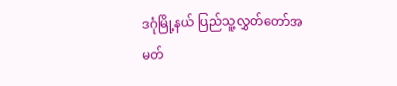ဒဂုံမြို့နယ် ပြည်သူ့လွှတ်တော်အမတ်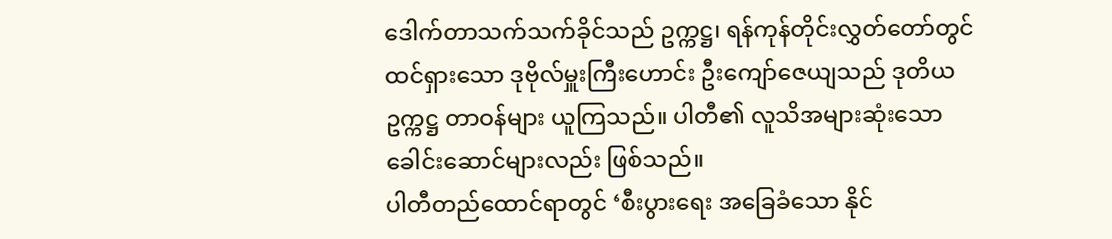ဒေါက်တာသက်သက်ခိုင်သည် ဥက္ကဋ္ဌ၊ ရန်ကုန်တိုင်းလွှတ်တော်တွင် ထင်ရှားသော ဒုဗိုလ်မှူးကြီးဟောင်း ဦးကျော်ဇေယျသည် ဒုတိယဥက္ကဋ္ဌ တာဝန်များ ယူကြသည်။ ပါတီ၏ လူသိအများဆုံးသော ခေါင်းဆောင်များလည်း ဖြစ်သည်။
ပါတီတည်ထောင်ရာတွင် ‘စီးပွားရေး အခြေခံသော နိုင်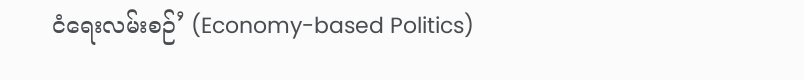ငံရေးလမ်းစဉ်’ (Economy-based Politics)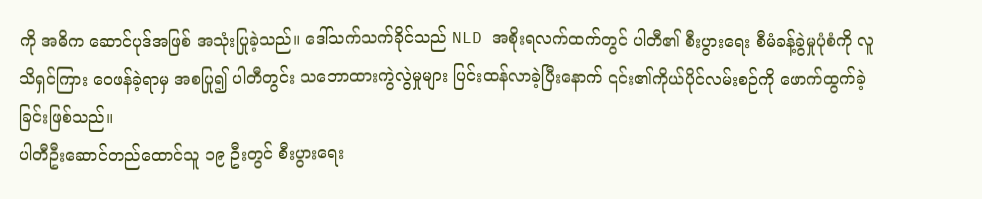ကို အဓိက ဆောင်ပုဒ်အဖြစ် အသုံးပြုခဲ့သည်။ ဒေါ်သက်သက်ခိုင်သည် NLD အစိုးရလက်ထက်တွင် ပါတီ၏ စီးပွားရေး စီမံခန့်ခွဲမှုပုံစံကို လူသိရှင်ကြား ဝေဖန်ခဲ့ရာမှ အစပြု၍ ပါတီတွင်း သဘောထားကွဲလွဲမှုများ ပြင်းထန်လာခဲ့ပြီးနောက် ၎င်း၏ကိုယ်ပိုင်လမ်းစဉ်ကို ဖောက်ထွက်ခဲ့ခြင်းဖြစ်သည်။
ပါတီဦးဆောင်တည်ထောင်သူ ၁၉ ဦးတွင် စီးပွားရေး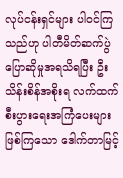လုပ်ငန်းရှင်များ ပါဝင်ကြသည်ဟု ပါတီမိတ်ဆက်ပွဲ ပြောဆိုမှုအရသိရပြီး ဦးသိန်းစိန်အစိုးရ လက်ထက် စီးပွားရေးအကြံပေးများဖြစ်ကြသော ဒေါက်တာမြင့်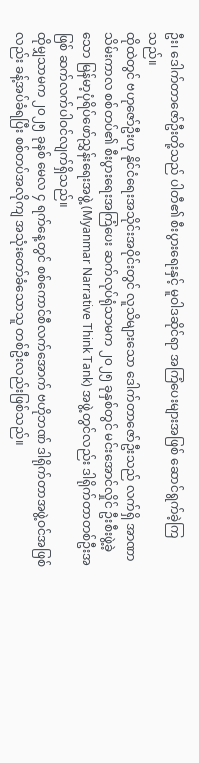ဦး၊ ဒေါက်တာဇော်ဦးတို့သည် ပါတီ၏ စီးပွားရေးနှင့် မူဝါဒဆိုင်ရာ အကြံပေးများအဖြစ် ဆောင်ရွက်ခဲ့ကြသည်။
ထိုထဲတွင် ဗဟုဇော်ဦးဟု နိုင်ငံရေးအသိုင်းအဝိုင်းတွင် လူသိများသော ဒေါက်တာဇော်ဦးသည် လက်ရှိ အာဏာသိမ်းကာလ စစ်တပ်၏ စီးပွားရေးအကြံပေး ဆက်လုပ်ရုံသာမက ၂၀၂၅ ခုနှစ်တွင် မင်းအောင်လှိုင် ဦးစီးဖွဲ့ခဲ့သော မြန်မာ့ပုံရိပ်ဖော်ညွှန်းရေးအဖွဲ့ (Myanmar Narrative Think Tank) အဖွဲ့တွင်လည်း ဒါရိုက်တာတစ်ဦးအဖြစ် ဆက်လက်ပါဝင်လျက်ရှိသည်။
ထိုမျှသာမက ၂၀၂၅ ခုနစ် မေလ ၄ ရက်နေ့တွင် စစ်ကောင်စီလက်အောက် ဗဟိုဘဏ် ဒါရိုက်တာအဖွဲ့ဝင်အဖြစ်လည်း ခန့်အပ်ခံရပြီး စစ်တပ်အလိုကျ အသုံးတော်ခံသောသူ တစ်ဦးလည်းဖြစ်သည်။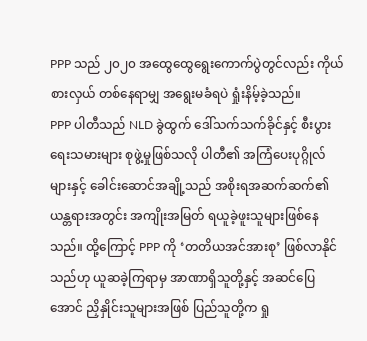PPP သည် ၂၀၂၀ အထွေထွေရွေးကောက်ပွဲတွင်လည်း ကိုယ်စားလှယ် တစ်နေရာမျှ အရွေးမခံရပဲ ရှုံးနိမ့်ခဲ့သည်။
PPP ပါတီသည် NLD ခွဲထွက် ဒေါ်သက်သက်ခိုင်နှင့် စီးပွားရေးသမားများ စုဖွဲ့မှုဖြစ်သလို ပါတီ၏ အကြံပေးပုဂ္ဂိုလ်များနှင့် ခေါင်းဆောင်အချို့သည် အစိုးရအဆက်ဆက်၏ ယန္တရားအတွင်း အကျိုးအမြတ် ရယူခဲ့ဖူးသူများဖြစ်နေသည်။ ထို့ကြောင့် PPP ကို ‘တတိယအင်အားစု’ ဖြစ်လာနိုင်သည်ဟု ယူဆခဲ့ကြရာမှ အာဏာရှိသူတို့နှင့် အဆင်ပြေအောင် ညှိနှိုင်းသူများအဖြစ် ပြည်သူတို့က ရှု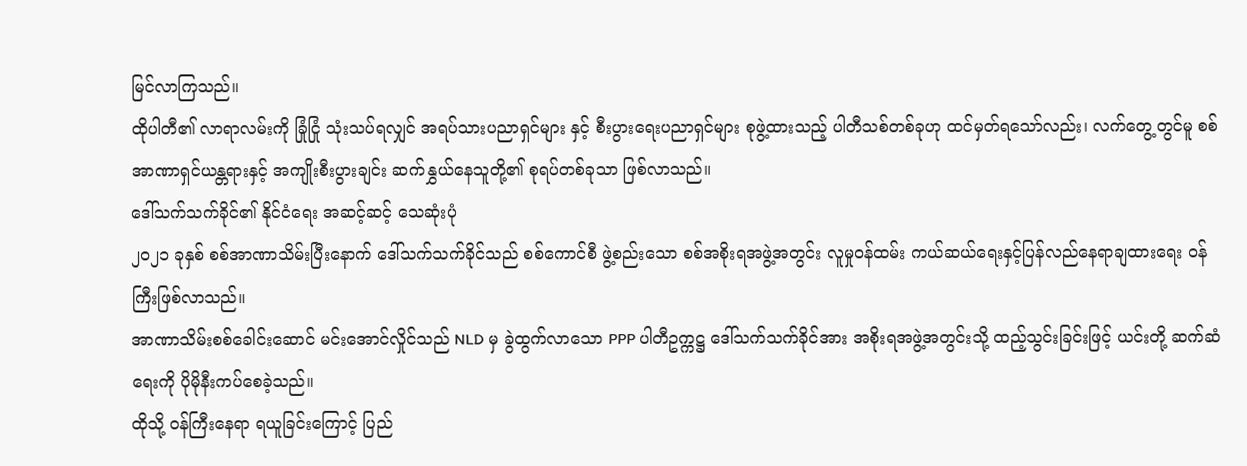မြင်လာကြသည်။
ထိုပါတီ၏ လာရာလမ်းကို ခြုံငြုံ သုံးသပ်ရလျှင် အရပ်သားပညာရှင်များ နှင့် စီးပွားရေးပညာရှင်များ စုဖွဲ့ထားသည့် ပါတီသစ်တစ်ခုဟု ထင်မှတ်ရသော်လည်း၊ လက်တွေ့တွင်မူ စစ်အာဏာရှင်ယန္တရားနှင့် အကျိုးစီးပွားချင်း ဆက်နွှယ်နေသူတို့၏ စုရပ်တစ်ခုသာ ဖြစ်လာသည်။
ဒေါ်သက်သက်ခိုင်၏ နိုင်ငံရေး အဆင့်ဆင့် သေဆုံးပုံ
၂၀၂၁ ခုနှစ် စစ်အာဏာသိမ်းပြီးနောက် ဒေါ်သက်သက်ခိုင်သည် စစ်ကောင်စီ ဖွဲ့စည်းသော စစ်အစိုးရအဖွဲ့အတွင်း လူမှုဝန်ထမ်း ကယ်ဆယ်ရေးနှင့်ပြန်လည်နေရာချထားရေး ဝန်ကြီးဖြစ်လာသည်။
အာဏာသိမ်းစစ်ခေါင်းဆောင် မင်းအောင်လှိုင်သည် NLD မှ ခွဲထွက်လာသော PPP ပါတီဥက္ကဋ္ဌ ဒေါ်သက်သက်ခိုင်အား အစိုးရအဖွဲ့အတွင်းသို့ ထည့်သွင်းခြင်းဖြင့် ယင်းတို့ ဆက်ဆံရေးကို ပိုမိုနီးကပ်စေခဲ့သည်။
ထိုသို့ ဝန်ကြီးနေရာ ရယူခြင်းကြောင့် ပြည်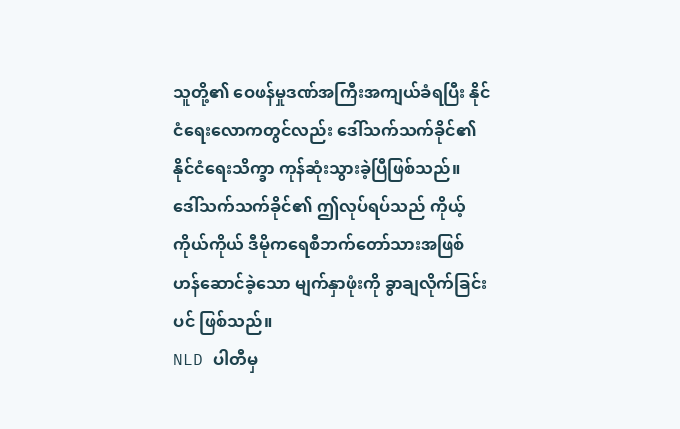သူတို့၏ ဝေဖန်မှုဒဏ်အကြီးအကျယ်ခံရပြီး နိုင်ငံရေးလောကတွင်လည်း ဒေါ်သက်သက်ခိုင်၏ နိုင်ငံရေးသိက္ခာ ကုန်ဆုံးသွားခဲ့ပြီဖြစ်သည်။
ဒေါ်သက်သက်ခိုင်၏ ဤလုပ်ရပ်သည် ကိုယ့်ကိုယ်ကိုယ် ဒီမိုကရေစီဘက်တော်သားအဖြစ် ဟန်ဆောင်ခဲ့သော မျက်နှာဖုံးကို ခွာချလိုက်ခြင်းပင် ဖြစ်သည်။
NLD ပါတီမှ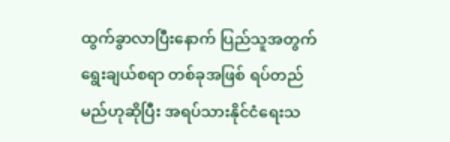ထွက်ခွာလာပြီးနောက် ပြည်သူအတွက်ရွေးချယ်စရာ တစ်ခုအဖြစ် ရပ်တည်မည်ဟုဆိုပြီး အရပ်သားနိုင်ငံရေးသ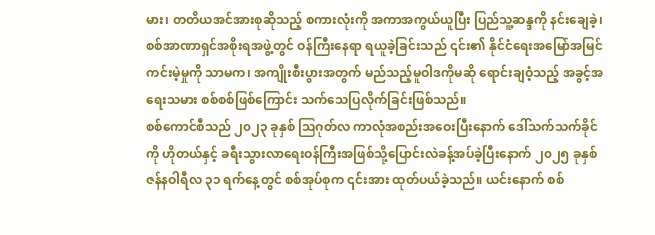မား၊ တတိယအင်အားစုဆိုသည့် စကားလုံးကို အကာအကွယ်ယူပြီး ပြည်သူ့ဆန္ဒကို နင်းချေခဲ့၊ စစ်အာဏာရှင်အစိုးရအဖွဲ့တွင် ဝန်ကြီးနေရာ ရယူခဲ့ခြင်းသည် ၎င်း၏ နိုင်ငံရေးအမြော်အမြင် ကင်းမဲ့မှုကို သာမက၊ အကျိုးစီးပွားအတွက် မည်သည့်မူဝါဒကိုမဆို ရောင်းချဝံ့သည့် အခွင့်အရေးသမား စစ်စစ်ဖြစ်ကြောင်း သက်သေပြလိုက်ခြင်းဖြစ်သည်။
စစ်ကောင်စီသည် ၂၀၂၃ ခုနှစ် ဩဂုတ်လ ကာလုံအစည်းအဝေးပြီးနောက် ဒေါ်သက်သက်ခိုင်ကို ဟိုတယ်နှင့် ခရီးသွားလာရေးဝန်ကြီးအဖြစ်သို့ပြောင်းလဲခန့်အပ်ခဲ့ပြီးနောက် ၂၀၂၅ ခုနှစ် ဇန်နဝါရီလ ၃၁ ရက်နေ့တွင် စစ်အုပ်စုက ၎င်းအား ထုတ်ပယ်ခဲ့သည်။ ယင်းနောက် စစ်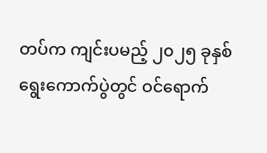တပ်က ကျင်းပမည့် ၂၀၂၅ ခုနှစ် ရွေးကောက်ပွဲတွင် ဝင်ရောက်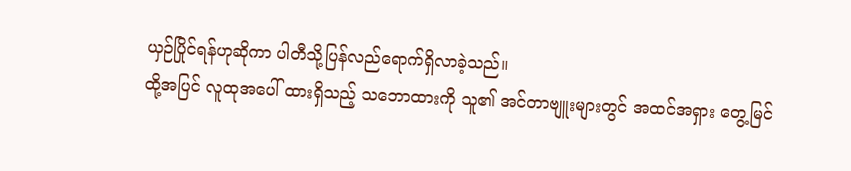ယှဉ်ပြိုင်ရန်ဟုဆိုကာ ပါတီသို့ပြန်လည်ရောက်ရှိလာခဲ့သည်။
ထို့အပြင် လူထုအပေါ် ထားရှိသည့် သဘောထားကို သူ၏ အင်တာဗျူးများတွင် အထင်အရှား တွေ့မြင်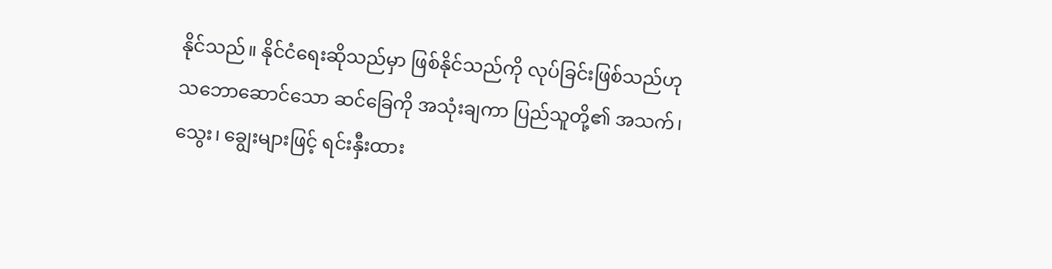နိုင်သည်။ နိုင်ငံရေးဆိုသည်မှာ ဖြစ်နိုင်သည်ကို လုပ်ခြင်းဖြစ်သည်ဟု သဘောဆောင်သော ဆင်ခြေကို အသုံးချကာ ပြည်သူတို့၏ အသက်၊ သွေး၊ ချွေးများဖြင့် ရင်းနှီးထား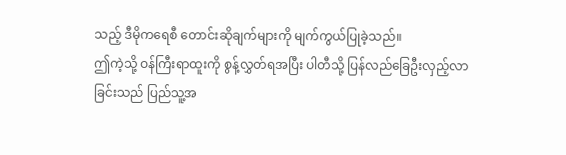သည့် ဒီမိုကရေစီ တောင်းဆိုချက်များကို မျက်ကွယ်ပြုခဲ့သည်။
ဤကဲ့သို့ ဝန်ကြီးရာထူးကို စွန့်လွှတ်ရအပြီး ပါတီသို့ ပြန်လည်ခြေဦးလှည့်လာခြင်းသည် ပြည်သူ့အ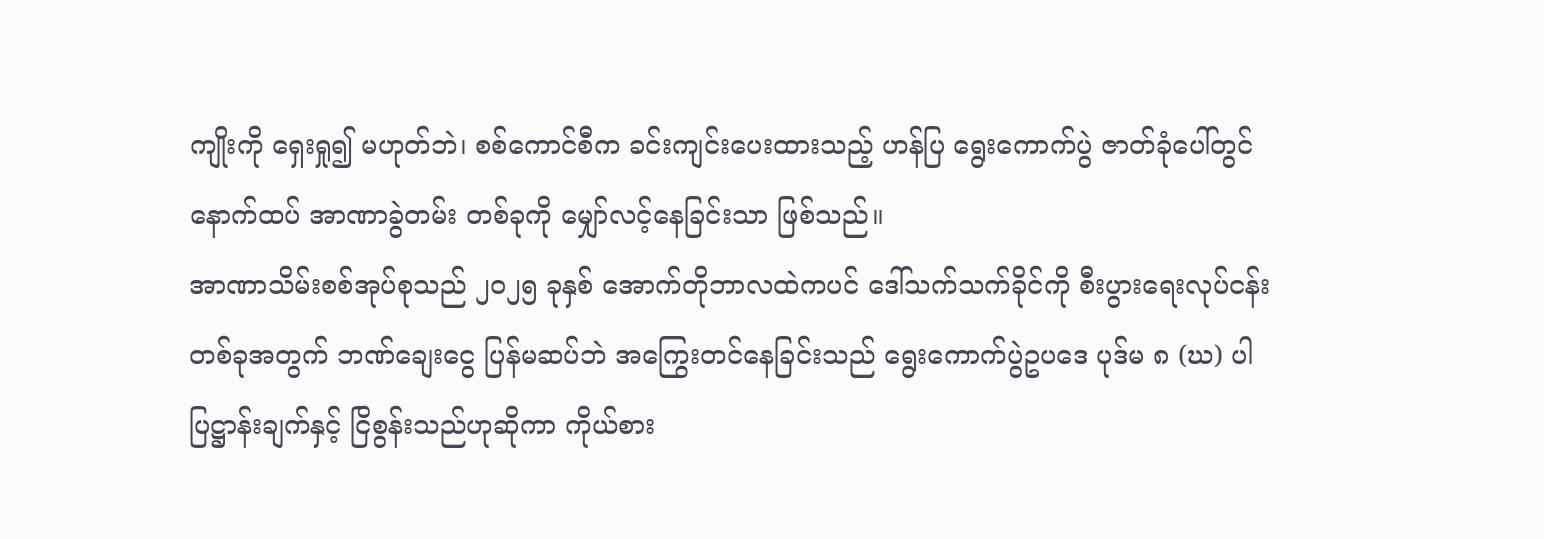ကျိုးကို ရှေးရှု၍ မဟုတ်ဘဲ၊ စစ်ကောင်စီက ခင်းကျင်းပေးထားသည့် ဟန်ပြ ရွေးကောက်ပွဲ ဇာတ်ခုံပေါ်တွင် နောက်ထပ် အာဏာခွဲတမ်း တစ်ခုကို မျှော်လင့်နေခြင်းသာ ဖြစ်သည်။
အာဏာသိမ်းစစ်အုပ်စုသည် ၂၀၂၅ ခုနှစ် အောက်တိုဘာလထဲကပင် ဒေါ်သက်သက်ခိုင်ကို စီးပွားရေးလုပ်ငန်းတစ်ခုအတွက် ဘဏ်ချေးငွေ ပြန်မဆပ်ဘဲ အကြွေးတင်နေခြင်းသည် ရွေးကောက်ပွဲဥပဒေ ပုဒ်မ ၈ (ဃ) ပါ ပြဋ္ဌာန်းချက်နှင့် ငြိစွန်းသည်ဟုဆိုကာ ကိုယ်စား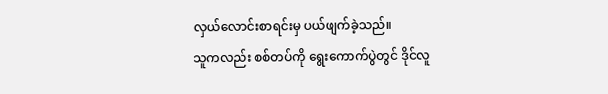လှယ်လောင်းစာရင်းမှ ပယ်ဖျက်ခဲ့သည်။
သူကလည်း စစ်တပ်ကို ရွေးကောက်ပွဲတွင် ဒိုင်လူ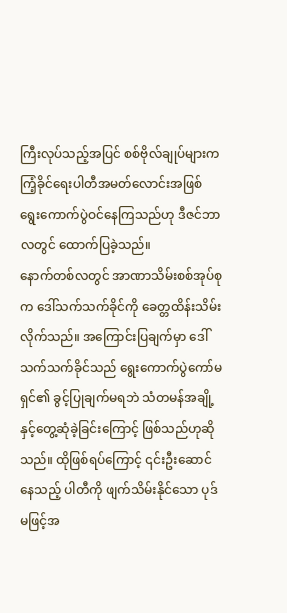ကြီးလုပ်သည့်အပြင် စစ်ဗိုလ်ချုပ်များက ကြံ့ခိုင်ရေးပါတီအမတ်လောင်းအဖြစ် ရွေးကောက်ပွဲဝင်နေကြသည်ဟု ဒီဇင်ဘာလတွင် ထောက်ပြခဲ့သည်။
နောက်တစ်လတွင် အာဏာသိမ်းစစ်အုပ်စုက ဒေါ်သက်သက်ခိုင်ကို ခေတ္တထိန်းသိမ်းလိုက်သည်။ အကြောင်းပြချက်မှာ ဒေါ်သက်သက်ခိုင်သည် ရွေးကောက်ပွဲကော်မရှင်၏ ခွင့်ပြုချက်မရဘဲ သံတမန်အချို့နှင့်တွေ့ဆုံခဲ့ခြင်းကြောင့် ဖြစ်သည်ဟုဆိုသည်။ ထိုဖြစ်ရပ်ကြောင့် ၎င်းဦးဆောင်နေသည့် ပါတီကို ဖျက်သိမ်းနိုင်သော ပုဒ်မဖြင့်အ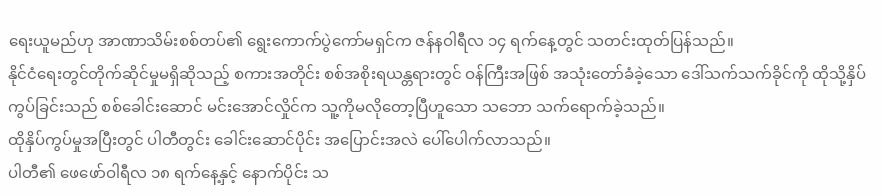ရေးယူမည်ဟု အာဏာသိမ်းစစ်တပ်၏ ရွေးကောက်ပွဲကော်မရှင်က ဇန်နဝါရီလ ၁၄ ရက်နေ့တွင် သတင်းထုတ်ပြန်သည်။
နိုင်ငံရေးတွင်တိုက်ဆိုင်မှုမရှိဆိုသည့် စကားအတိုင်း စစ်အစိုးရယန္တရားတွင် ဝန်ကြီးအဖြစ် အသုံးတော်ခံခဲ့သော ဒေါ်သက်သက်ခိုင်ကို ထိုသို့နှိပ်ကွပ်ခြင်းသည် စစ်ခေါင်းဆောင် မင်းအောင်လှိုင်က သူ့ကိုမလိုတော့ပြီဟူသော သဘော သက်ရောက်ခဲ့သည်။
ထိုနှိပ်ကွပ်မှုအပြီးတွင် ပါတီတွင်း ခေါင်းဆောင်ပိုင်း အပြောင်းအလဲ ပေါ်ပေါက်လာသည်။
ပါတီ၏ ဖေဖော်ဝါရီလ ၁၈ ရက်နေ့နှင့် နောက်ပိုင်း သ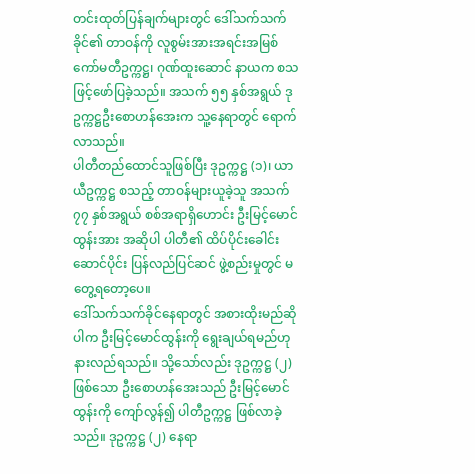တင်းထုတ်ပြန်ချက်များတွင် ဒေါ်သက်သက်ခိုင်၏ တာဝန်ကို လူစွမ်းအားအရင်းအမြစ်ကော်မတီဥက္ကဋ္ဌ၊ ဂုဏ်ထူးဆောင် နာယက စသဖြင့်ဖော်ပြခဲ့သည်။ အသက် ၅၅ နှစ်အရွယ် ဒုဥက္ကဋ္ဌဦးစောဟန်အေးက သူ့နေရာတွင် ရောက်လာသည်။
ပါတီတည်ထောင်သူဖြစ်ပြီး ဒုဥက္ကဋ္ဌ (၁)၊ ယာယီဥက္ကဋ္ဌ စသည့် တာဝန်များယူခဲ့သူ အသက် ၇၇ နှစ်အရွယ် စစ်အရာရှိဟောင်း ဦးမြင့်မောင်ထွန်းအား အဆိုပါ ပါတီ၏ ထိပ်ပိုင်းခေါင်းဆောင်ပိုင်း ပြန်လည်ပြင်ဆင် ဖွဲ့စည်းမှုတွင် မတွေ့ရတော့ပေ။
ဒေါ်သက်သက်ခိုင်နေရာတွင် အစားထိုးမည်ဆိုပါက ဦးမြင့်မောင်ထွန်းကို ရွေးချယ်ရမည်ဟု နားလည်ရသည်။ သို့သော်လည်း ဒုဥက္ကဋ္ဌ (၂) ဖြစ်သော ဦးစောဟန်အေးသည် ဦးမြင့်မောင်ထွန်းကို ကျော်လွန်၍ ပါတီဥက္ကဋ္ဌ ဖြစ်လာခဲ့သည်။ ဒုဥက္ကဋ္ဌ (၂) နေရာ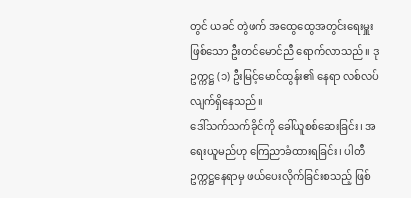တွင် ယခင် တွဲဖက် အထွေထွေအတွင်းရေးမှူးဖြစ်သော ဦးတင်မောင်ညီ ရောက်လာသည်။ ဒုဥက္ကဋ္ဌ (၁) ဦးမြင့်မောင်ထွန်း၏ နေရာ လစ်လပ်လျက်ရှိနေသည်။
ဒေါ်သက်သက်ခိုင်ကို ခေါ်ယူစစ်ဆေးခြင်း၊ အရေးယူမည်ဟု ကြေညာခံထားရခြင်း၊ ပါတီဥက္ကဋ္ဌနေရာမှ ဖယ်ပေးလိုက်ခြင်းစသည့် ဖြစ်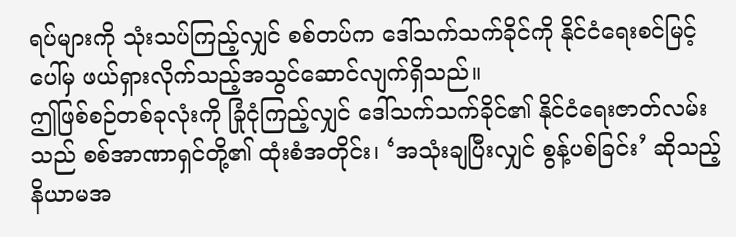ရပ်များကို သုံးသပ်ကြည့်လျှင် စစ်တပ်က ဒေါ်သက်သက်ခိုင်ကို နိုင်ငံရေးစင်မြင့်ပေါ်မှ ဖယ်ရှားလိုက်သည့်အသွင်ဆောင်လျက်ရှိသည်။
ဤဖြစ်စဉ်တစ်ခုလုံးကို ခြုံငုံကြည့်လျှင် ဒေါ်သက်သက်ခိုင်၏ နိုင်ငံရေးဇာတ်လမ်းသည် စစ်အာဏာရှင်တို့၏ ထုံးစံအတိုင်း၊ ‘အသုံးချပြီးလျှင် စွန့်ပစ်ခြင်း’ ဆိုသည့် နိယာမအ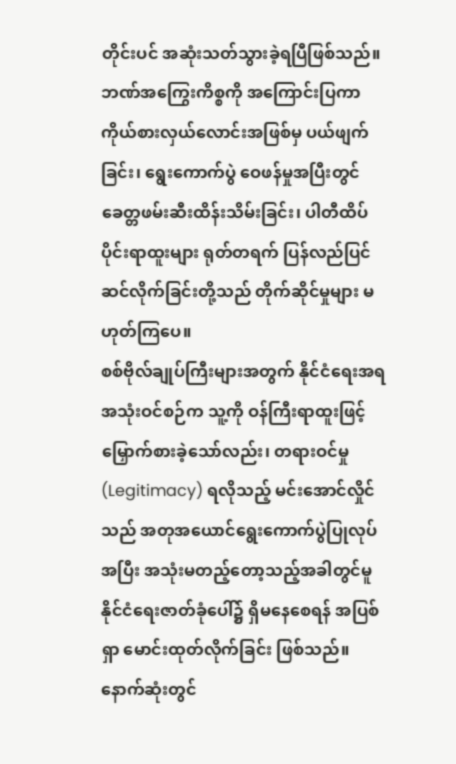တိုင်းပင် အဆုံးသတ်သွားခဲ့ရပြီဖြစ်သည်။ ဘဏ်အကြွေးကိစ္စကို အကြောင်းပြကာ ကိုယ်စားလှယ်လောင်းအဖြစ်မှ ပယ်ဖျက်ခြင်း၊ ရွေးကောက်ပွဲ ဝေဖန်မှုအပြီးတွင် ခေတ္တဖမ်းဆီးထိန်းသိမ်းခြင်း၊ ပါတီထိပ်ပိုင်းရာထူးများ ရုတ်တရက် ပြန်လည်ပြင်ဆင်လိုက်ခြင်းတို့သည် တိုက်ဆိုင်မှုများ မဟုတ်ကြပေ။
စစ်ဗိုလ်ချုပ်ကြီးများအတွက် နိုင်ငံရေးအရ အသုံးဝင်စဉ်က သူ့ကို ဝန်ကြီးရာထူးဖြင့် မြှောက်စားခဲ့သော်လည်း၊ တရားဝင်မှု (Legitimacy) ရလိုသည့် မင်းအောင်လှိုင်သည် အတုအယောင်ရွေးကောက်ပွဲပြုလုပ်အပြီး အသုံးမတည့်တော့သည့်အခါတွင်မူ နိုင်ငံရေးဇာတ်ခုံပေါ်၌ ရှိမနေစေရန် အပြစ်ရှာ မောင်းထုတ်လိုက်ခြင်း ဖြစ်သည်။
နောက်ဆုံးတွင်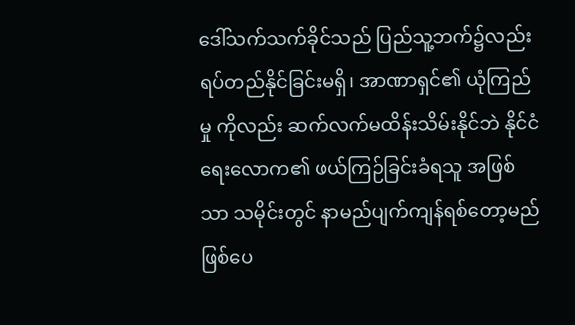ဒေါ်သက်သက်ခိုင်သည် ပြည်သူ့ဘက်၌လည်း ရပ်တည်နိုင်ခြင်းမရှိ၊ အာဏာရှင်၏ ယုံကြည်မှု ကိုလည်း ဆက်လက်မထိန်းသိမ်းနိုင်ဘဲ နိုင်ငံရေးလောက၏ ဖယ်ကြဉ်ခြင်းခံရသူ အဖြစ်သာ သမိုင်းတွင် နာမည်ပျက်ကျန်ရစ်တော့မည် ဖြစ်ပေ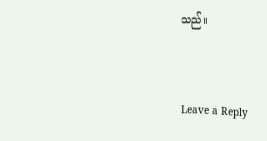သည်။


Leave a Reply